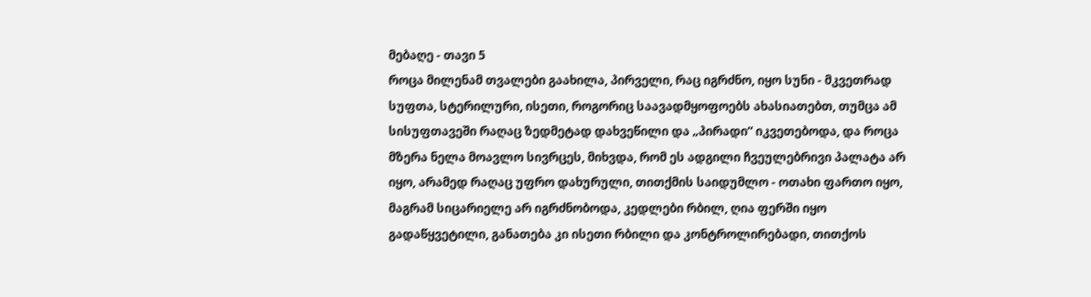მებაღე - თავი 5
როცა მილენამ თვალები გაახილა, პირველი, რაც იგრძნო, იყო სუნი - მკვეთრად სუფთა, სტერილური, ისეთი, როგორიც საავადმყოფოებს ახასიათებთ, თუმცა ამ სისუფთავეში რაღაც ზედმეტად დახვეწილი და „პირადი“ იკვეთებოდა, და როცა მზერა ნელა მოავლო სივრცეს, მიხვდა, რომ ეს ადგილი ჩვეულებრივი პალატა არ იყო, არამედ რაღაც უფრო დახურული, თითქმის საიდუმლო - ოთახი ფართო იყო, მაგრამ სიცარიელე არ იგრძნობოდა, კედლები რბილ, ღია ფერში იყო გადაწყვეტილი, განათება კი ისეთი რბილი და კონტროლირებადი, თითქოს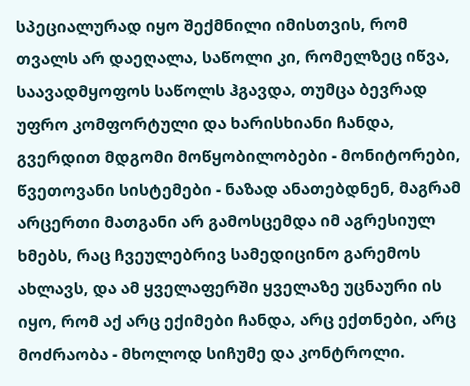სპეციალურად იყო შექმნილი იმისთვის, რომ თვალს არ დაეღალა, საწოლი კი, რომელზეც იწვა, საავადმყოფოს საწოლს ჰგავდა, თუმცა ბევრად უფრო კომფორტული და ხარისხიანი ჩანდა, გვერდით მდგომი მოწყობილობები - მონიტორები, წვეთოვანი სისტემები - ნაზად ანათებდნენ, მაგრამ არცერთი მათგანი არ გამოსცემდა იმ აგრესიულ ხმებს, რაც ჩვეულებრივ სამედიცინო გარემოს ახლავს, და ამ ყველაფერში ყველაზე უცნაური ის იყო, რომ აქ არც ექიმები ჩანდა, არც ექთნები, არც მოძრაობა - მხოლოდ სიჩუმე და კონტროლი.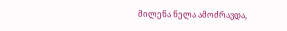მილენა ნელა ამოძრავდა,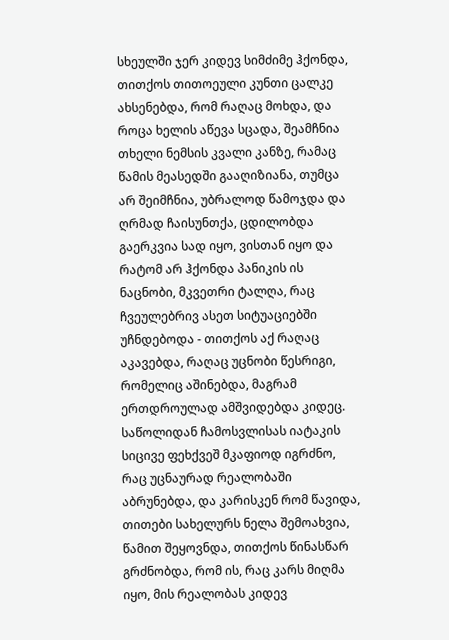სხეულში ჯერ კიდევ სიმძიმე ჰქონდა, თითქოს თითოეული კუნთი ცალკე ახსენებდა, რომ რაღაც მოხდა, და როცა ხელის აწევა სცადა, შეამჩნია თხელი ნემსის კვალი კანზე, რამაც წამის მეასედში გააღიზიანა, თუმცა არ შეიმჩნია, უბრალოდ წამოჯდა და ღრმად ჩაისუნთქა, ცდილობდა გაერკვია სად იყო, ვისთან იყო და რატომ არ ჰქონდა პანიკის ის ნაცნობი, მკვეთრი ტალღა, რაც ჩვეულებრივ ასეთ სიტუაციებში უჩნდებოდა - თითქოს აქ რაღაც აკავებდა, რაღაც უცნობი წესრიგი, რომელიც აშინებდა, მაგრამ ერთდროულად ამშვიდებდა კიდეც. საწოლიდან ჩამოსვლისას იატაკის სიცივე ფეხქვეშ მკაფიოდ იგრძნო, რაც უცნაურად რეალობაში აბრუნებდა, და კარისკენ რომ წავიდა, თითები სახელურს ნელა შემოახვია, წამით შეყოვნდა, თითქოს წინასწარ გრძნობდა, რომ ის, რაც კარს მიღმა იყო, მის რეალობას კიდევ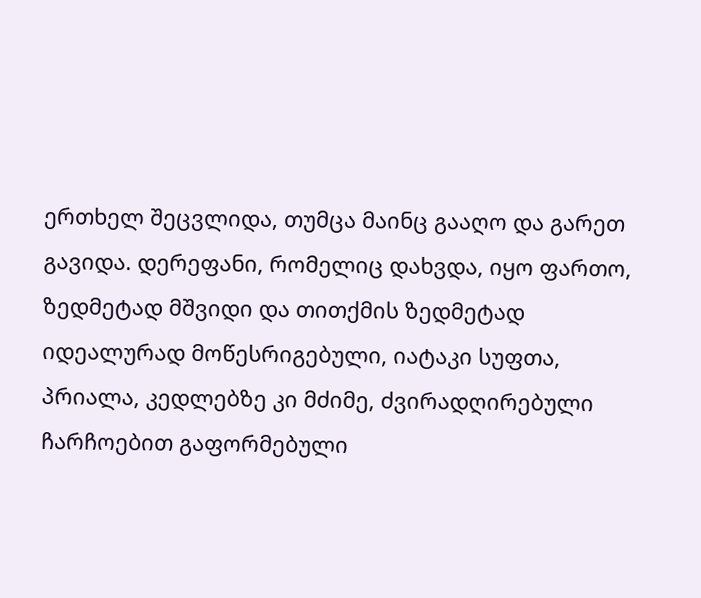ერთხელ შეცვლიდა, თუმცა მაინც გააღო და გარეთ გავიდა. დერეფანი, რომელიც დახვდა, იყო ფართო, ზედმეტად მშვიდი და თითქმის ზედმეტად იდეალურად მოწესრიგებული, იატაკი სუფთა, პრიალა, კედლებზე კი მძიმე, ძვირადღირებული ჩარჩოებით გაფორმებული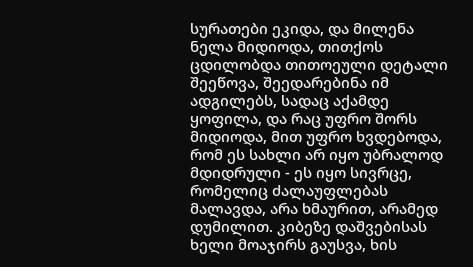სურათები ეკიდა, და მილენა ნელა მიდიოდა, თითქოს ცდილობდა თითოეული დეტალი შეეწოვა, შეედარებინა იმ ადგილებს, სადაც აქამდე ყოფილა, და რაც უფრო შორს მიდიოდა, მით უფრო ხვდებოდა, რომ ეს სახლი არ იყო უბრალოდ მდიდრული - ეს იყო სივრცე, რომელიც ძალაუფლებას მალავდა, არა ხმაურით, არამედ დუმილით. კიბეზე დაშვებისას ხელი მოაჯირს გაუსვა, ხის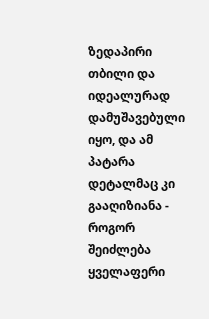ზედაპირი თბილი და იდეალურად დამუშავებული იყო, და ამ პატარა დეტალმაც კი გააღიზიანა - როგორ შეიძლება ყველაფერი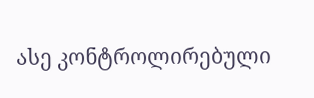ასე კონტროლირებული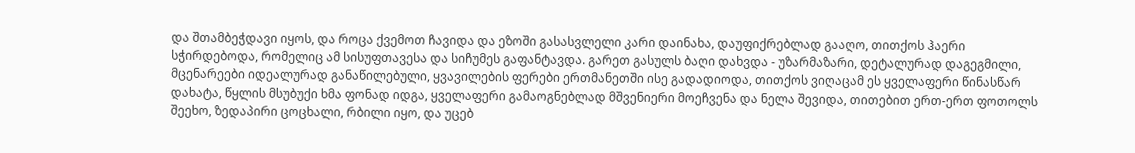და შთამბეჭდავი იყოს, და როცა ქვემოთ ჩავიდა და ეზოში გასასვლელი კარი დაინახა, დაუფიქრებლად გააღო, თითქოს ჰაერი სჭირდებოდა, რომელიც ამ სისუფთავესა და სიჩუმეს გაფანტავდა. გარეთ გასულს ბაღი დახვდა - უზარმაზარი, დეტალურად დაგეგმილი, მცენარეები იდეალურად განაწილებული, ყვავილების ფერები ერთმანეთში ისე გადადიოდა, თითქოს ვიღაცამ ეს ყველაფერი წინასწარ დახატა, წყლის მსუბუქი ხმა ფონად იდგა, ყველაფერი გამაოგნებლად მშვენიერი მოეჩვენა და ნელა შევიდა, თითებით ერთ-ერთ ფოთოლს შეეხო, ზედაპირი ცოცხალი, რბილი იყო, და უცებ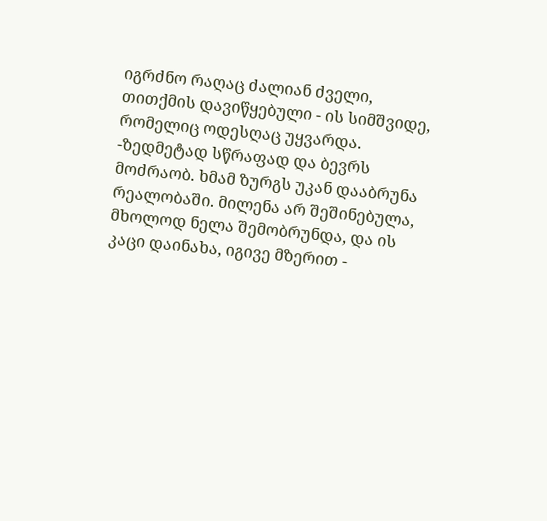იგრძნო რაღაც ძალიან ძველი, თითქმის დავიწყებული - ის სიმშვიდე, რომელიც ოდესღაც უყვარდა. -ზედმეტად სწრაფად და ბევრს მოძრაობ. ხმამ ზურგს უკან დააბრუნა რეალობაში. მილენა არ შეშინებულა, მხოლოდ ნელა შემობრუნდა, და ის კაცი დაინახა, იგივე მზერით -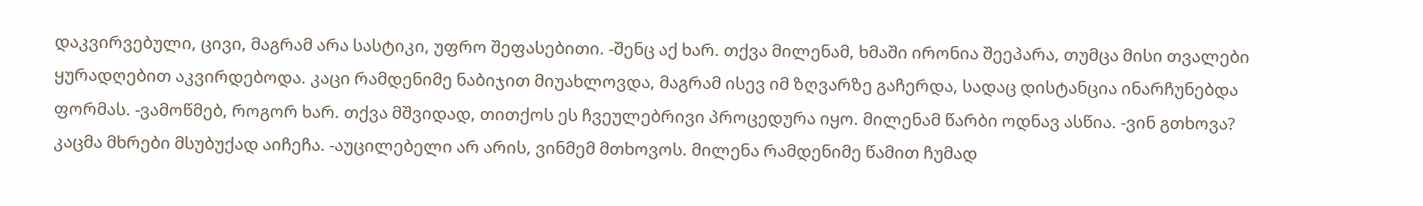დაკვირვებული, ცივი, მაგრამ არა სასტიკი, უფრო შეფასებითი. -შენც აქ ხარ. თქვა მილენამ, ხმაში ირონია შეეპარა, თუმცა მისი თვალები ყურადღებით აკვირდებოდა. კაცი რამდენიმე ნაბიჯით მიუახლოვდა, მაგრამ ისევ იმ ზღვარზე გაჩერდა, სადაც დისტანცია ინარჩუნებდა ფორმას. -ვამოწმებ, როგორ ხარ. თქვა მშვიდად, თითქოს ეს ჩვეულებრივი პროცედურა იყო. მილენამ წარბი ოდნავ ასწია. -ვინ გთხოვა? კაცმა მხრები მსუბუქად აიჩეჩა. -აუცილებელი არ არის, ვინმემ მთხოვოს. მილენა რამდენიმე წამით ჩუმად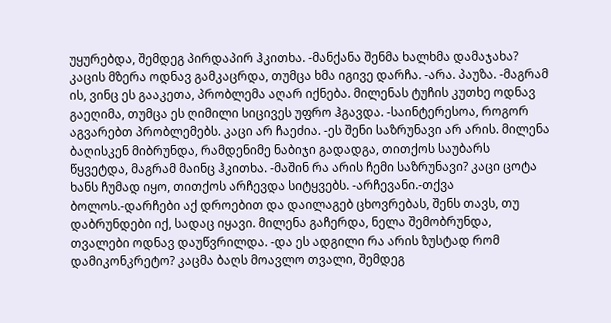უყურებდა, შემდეგ პირდაპირ ჰკითხა. -მანქანა შენმა ხალხმა დამაჯახა? კაცის მზერა ოდნავ გამკაცრდა, თუმცა ხმა იგივე დარჩა. -არა. პაუზა. -მაგრამ ის, ვინც ეს გააკეთა, პრობლემა აღარ იქნება. მილენას ტუჩის კუთხე ოდნავ გაეღიმა, თუმცა ეს ღიმილი სიცივეს უფრო ჰგავდა. -საინტერესოა, როგორ აგვარებთ პრობლემებს. კაცი არ ჩაეძია. -ეს შენი საზრუნავი არ არის. მილენა ბაღისკენ მიბრუნდა, რამდენიმე ნაბიჯი გადადგა, თითქოს საუბარს წყვეტდა, მაგრამ მაინც ჰკითხა. -მაშინ რა არის ჩემი საზრუნავი? კაცი ცოტა ხანს ჩუმად იყო, თითქოს არჩევდა სიტყვებს. -არჩევანი.-თქვა ბოლოს.-დარჩები აქ დროებით და დაილაგებ ცხოვრებას, შენს თავს, თუ დაბრუნდები იქ, სადაც იყავი. მილენა გაჩერდა, ნელა შემობრუნდა, თვალები ოდნავ დაუწვრილდა. -და ეს ადგილი რა არის ზუსტად რომ დამიკონკრეტო? კაცმა ბაღს მოავლო თვალი, შემდეგ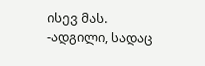ისევ მას. -ადგილი, სადაც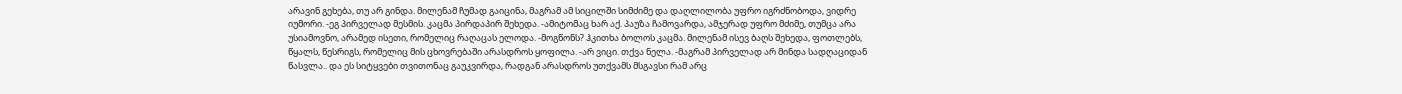არავინ გეხება, თუ არ გინდა. მილენამ ჩუმად გაიცინა, მაგრამ ამ სიცილში სიმძიმე და დაღლილობა უფრო იგრძნობოდა, ვიდრე იუმორი. -ეგ პირველად მესმის. კაცმა პირდაპირ შეხედა. -ამიტომაც ხარ აქ. პაუზა ჩამოვარდა, ამჯერად უფრო მძიმე, თუმცა არა უსიამოვნო, არამედ ისეთი, რომელიც რაღაცას ელოდა. -მოგწონს? ჰკითხა ბოლოს კაცმა. მილენამ ისევ ბაღს შეხედა, ფოთლებს, წყალს, წესრიგს, რომელიც მის ცხოვრებაში არასდროს ყოფილა. -არ ვიცი. თქვა ნელა. -მაგრამ პირველად არ მინდა სადღაციდან წასვლა.. და ეს სიტყვები თვითონაც გაუკვირდა, რადგან არასდროს უთქვამს მსგავსი რამ არც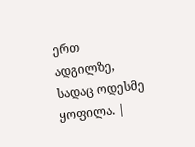ერთ ადგილზე, სადაც ოდესმე ყოფილა. |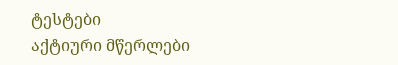ტესტები
აქტიური მწერლები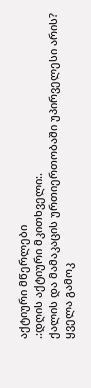აქტიური მწერლები
.:დღის აქტიური მკითხველი:.
ქალის და მამაკაცის ურთიერთობაში უპირველესი არის?
ყველა გამოკ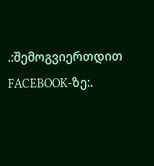.:შემოგვიერთდით FACEBOOK-ზე:.